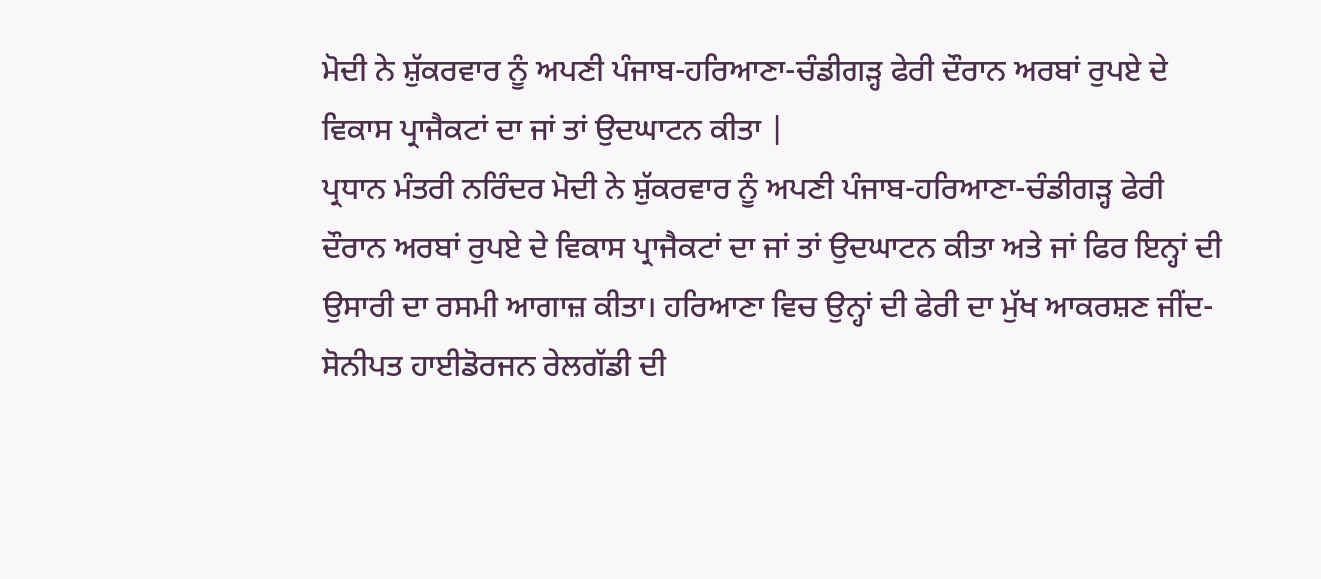ਮੋਦੀ ਨੇ ਸ਼ੁੱਕਰਵਾਰ ਨੂੰ ਅਪਣੀ ਪੰਜਾਬ-ਹਰਿਆਣਾ-ਚੰਡੀਗੜ੍ਹ ਫੇਰੀ ਦੌਰਾਨ ਅਰਬਾਂ ਰੁਪਏ ਦੇ ਵਿਕਾਸ ਪ੍ਰਾਜੈਕਟਾਂ ਦਾ ਜਾਂ ਤਾਂ ਉਦਘਾਟਨ ਕੀਤਾ |
ਪ੍ਰਧਾਨ ਮੰਤਰੀ ਨਰਿੰਦਰ ਮੋਦੀ ਨੇ ਸ਼ੁੱਕਰਵਾਰ ਨੂੰ ਅਪਣੀ ਪੰਜਾਬ-ਹਰਿਆਣਾ-ਚੰਡੀਗੜ੍ਹ ਫੇਰੀ ਦੌਰਾਨ ਅਰਬਾਂ ਰੁਪਏ ਦੇ ਵਿਕਾਸ ਪ੍ਰਾਜੈਕਟਾਂ ਦਾ ਜਾਂ ਤਾਂ ਉਦਘਾਟਨ ਕੀਤਾ ਅਤੇ ਜਾਂ ਫਿਰ ਇਨ੍ਹਾਂ ਦੀ ਉਸਾਰੀ ਦਾ ਰਸਮੀ ਆਗਾਜ਼ ਕੀਤਾ। ਹਰਿਆਣਾ ਵਿਚ ਉਨ੍ਹਾਂ ਦੀ ਫੇਰੀ ਦਾ ਮੁੱਖ ਆਕਰਸ਼ਣ ਜੀਂਦ-ਸੋਨੀਪਤ ਹਾਈਡੋਰਜਨ ਰੇਲਗੱਡੀ ਦੀ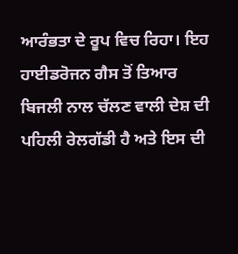ਆਰੰਭਤਾ ਦੇ ਰੂਪ ਵਿਚ ਰਿਹਾ। ਇਹ ਹਾਈਡਰੋਜਨ ਗੈਸ ਤੋਂ ਤਿਆਰ ਬਿਜਲੀ ਨਾਲ ਚੱਲਣ ਵਾਲੀ ਦੇਸ਼ ਦੀ ਪਹਿਲੀ ਰੇਲਗੱਡੀ ਹੈ ਅਤੇ ਇਸ ਦੀ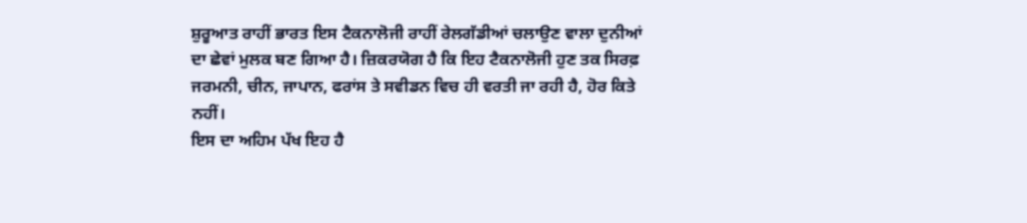ਸ਼ੁਰੂਆਤ ਰਾਹੀਂ ਭਾਰਤ ਇਸ ਟੈਕਨਾਲੋਜੀ ਰਾਹੀਂ ਰੇਲਗੱਡੀਆਂ ਚਲਾਉਣ ਵਾਲਾ ਦੁਨੀਆਂ ਦਾ ਛੇਵਾਂ ਮੁਲਕ ਬਣ ਗਿਆ ਹੈ। ਜ਼ਿਕਰਯੋਗ ਹੈ ਕਿ ਇਹ ਟੈਕਨਾਲੋਜੀ ਹੁਣ ਤਕ ਸਿਰਫ਼ ਜਰਮਨੀ, ਚੀਨ, ਜਾਪਾਨ, ਫਰਾਂਸ ਤੇ ਸਵੀਡਨ ਵਿਚ ਹੀ ਵਰਤੀ ਜਾ ਰਹੀ ਹੈ, ਹੋਰ ਕਿਤੇ ਨਹੀਂ।
ਇਸ ਦਾ ਅਹਿਮ ਪੱਖ ਇਹ ਹੈ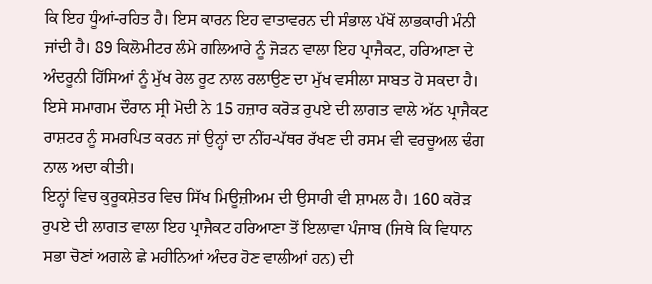ਕਿ ਇਹ ਧੂੰਆਂ-ਰਹਿਤ ਹੈ। ਇਸ ਕਾਰਨ ਇਹ ਵਾਤਾਵਰਨ ਦੀ ਸੰਭਾਲ ਪੱਖੋਂ ਲਾਭਕਾਰੀ ਮੰਨੀ ਜਾਂਦੀ ਹੈ। 89 ਕਿਲੋਮੀਟਰ ਲੰਮੇ ਗਲਿਆਰੇ ਨੂੰ ਜੋੜਨ ਵਾਲਾ ਇਹ ਪ੍ਰਾਜੈਕਟ, ਹਰਿਆਣਾ ਦੇ ਅੰਦਰੂਨੀ ਹਿੱਸਿਆਂ ਨੂੰ ਮੁੱਖ ਰੇਲ ਰੂਟ ਨਾਲ ਰਲਾਉਣ ਦਾ ਮੁੱਖ ਵਸੀਲਾ ਸਾਬਤ ਹੋ ਸਕਦਾ ਹੈ। ਇਸੇ ਸਮਾਗਮ ਦੌਰਾਨ ਸ੍ਰੀ ਮੋਦੀ ਨੇ 15 ਹਜ਼ਾਰ ਕਰੋੜ ਰੁਪਏ ਦੀ ਲਾਗਤ ਵਾਲੇ ਅੱਠ ਪ੍ਰਾਜੈਕਟ ਰਾਸ਼ਟਰ ਨੂੰ ਸਮਰਪਿਤ ਕਰਨ ਜਾਂ ਉਨ੍ਹਾਂ ਦਾ ਨੀਂਹ-ਪੱਥਰ ਰੱਖਣ ਦੀ ਰਸਮ ਵੀ ਵਰਚੂਅਲ ਢੰਗ ਨਾਲ ਅਦਾ ਕੀਤੀ।
ਇਨ੍ਹਾਂ ਵਿਚ ਕੁਰੂਕਸ਼ੇਤਰ ਵਿਚ ਸਿੱਖ ਮਿਊਜ਼ੀਅਮ ਦੀ ਉਸਾਰੀ ਵੀ ਸ਼ਾਮਲ ਹੈ। 160 ਕਰੋੜ ਰੁਪਏ ਦੀ ਲਾਗਤ ਵਾਲਾ ਇਹ ਪ੍ਰਾਜੈਕਟ ਹਰਿਆਣਾ ਤੋਂ ਇਲਾਵਾ ਪੰਜਾਬ (ਜਿਥੇ ਕਿ ਵਿਧਾਨ ਸਭਾ ਚੋਣਾਂ ਅਗਲੇ ਛੇ ਮਹੀਨਿਆਂ ਅੰਦਰ ਹੋਣ ਵਾਲੀਆਂ ਹਨ) ਦੀ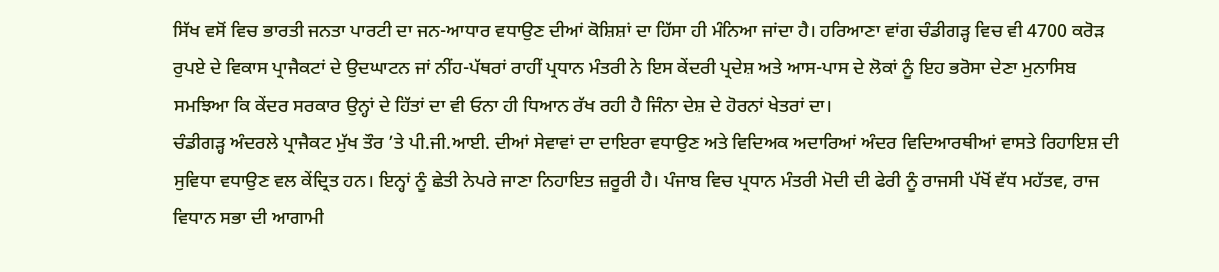ਸਿੱਖ ਵਸੋਂ ਵਿਚ ਭਾਰਤੀ ਜਨਤਾ ਪਾਰਟੀ ਦਾ ਜਨ-ਆਧਾਰ ਵਧਾਉਣ ਦੀਆਂ ਕੋਸ਼ਿਸ਼ਾਂ ਦਾ ਹਿੱਸਾ ਹੀ ਮੰਨਿਆ ਜਾਂਦਾ ਹੈ। ਹਰਿਆਣਾ ਵਾਂਗ ਚੰਡੀਗੜ੍ਹ ਵਿਚ ਵੀ 4700 ਕਰੋੜ ਰੁਪਏ ਦੇ ਵਿਕਾਸ ਪ੍ਰਾਜੈਕਟਾਂ ਦੇ ਉਦਘਾਟਨ ਜਾਂ ਨੀਂਹ-ਪੱਥਰਾਂ ਰਾਹੀਂ ਪ੍ਰਧਾਨ ਮੰਤਰੀ ਨੇ ਇਸ ਕੇਂਦਰੀ ਪ੍ਰਦੇਸ਼ ਅਤੇ ਆਸ-ਪਾਸ ਦੇ ਲੋਕਾਂ ਨੂੰ ਇਹ ਭਰੋਸਾ ਦੇਣਾ ਮੁਨਾਸਿਬ ਸਮਝਿਆ ਕਿ ਕੇਂਦਰ ਸਰਕਾਰ ਉਨ੍ਹਾਂ ਦੇ ਹਿੱਤਾਂ ਦਾ ਵੀ ਓਨਾ ਹੀ ਧਿਆਨ ਰੱਖ ਰਹੀ ਹੈ ਜਿੰਨਾ ਦੇਸ਼ ਦੇ ਹੋਰਨਾਂ ਖੇਤਰਾਂ ਦਾ।
ਚੰਡੀਗੜ੍ਹ ਅੰਦਰਲੇ ਪ੍ਰਾਜੈਕਟ ਮੁੱਖ ਤੌਰ ’ਤੇ ਪੀ.ਜੀ.ਆਈ. ਦੀਆਂ ਸੇਵਾਵਾਂ ਦਾ ਦਾਇਰਾ ਵਧਾਉਣ ਅਤੇ ਵਿਦਿਅਕ ਅਦਾਰਿਆਂ ਅੰਦਰ ਵਿਦਿਆਰਥੀਆਂ ਵਾਸਤੇ ਰਿਹਾਇਸ਼ ਦੀ ਸੁਵਿਧਾ ਵਧਾਉਣ ਵਲ ਕੇਂਦ੍ਰਿਤ ਹਨ। ਇਨ੍ਹਾਂ ਨੂੰ ਛੇਤੀ ਨੇਪਰੇ ਜਾਣਾ ਨਿਹਾਇਤ ਜ਼ਰੂਰੀ ਹੈ। ਪੰਜਾਬ ਵਿਚ ਪ੍ਰਧਾਨ ਮੰਤਰੀ ਮੋਦੀ ਦੀ ਫੇਰੀ ਨੂੰ ਰਾਜਸੀ ਪੱਖੋਂ ਵੱਧ ਮਹੱਤਵ, ਰਾਜ ਵਿਧਾਨ ਸਭਾ ਦੀ ਆਗਾਮੀ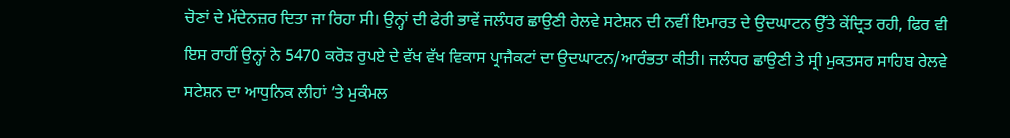ਚੋਣਾਂ ਦੇ ਮੱਦੇਨਜ਼ਰ ਦਿਤਾ ਜਾ ਰਿਹਾ ਸੀ। ਉਨ੍ਹਾਂ ਦੀ ਫੇਰੀ ਭਾਵੇਂ ਜਲੰਧਰ ਛਾਉਣੀ ਰੇਲਵੇ ਸਟੇਸ਼ਨ ਦੀ ਨਵੀਂ ਇਮਾਰਤ ਦੇ ਉਦਘਾਟਨ ਉੱਤੇ ਕੇਂਦ੍ਰਿਤ ਰਹੀ, ਫਿਰ ਵੀ ਇਸ ਰਾਹੀਂ ਉਨ੍ਹਾਂ ਨੇ 5470 ਕਰੋੜ ਰੁਪਏ ਦੇ ਵੱਖ ਵੱਖ ਵਿਕਾਸ ਪ੍ਰਾਜੈਕਟਾਂ ਦਾ ਉਦਘਾਟਨ/ਆਰੰਭਤਾ ਕੀਤੀ। ਜਲੰਧਰ ਛਾਉਣੀ ਤੇ ਸ੍ਰੀ ਮੁਕਤਸਰ ਸਾਹਿਬ ਰੇਲਵੇ ਸਟੇਸ਼ਨ ਦਾ ਆਧੁਨਿਕ ਲੀਹਾਂ ’ਤੇ ਮੁਕੰਮਲ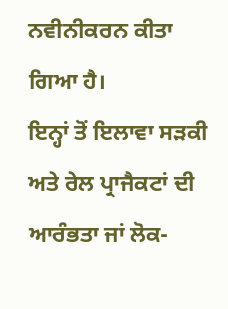ਨਵੀਨੀਕਰਨ ਕੀਤਾ ਗਿਆ ਹੈ।
ਇਨ੍ਹਾਂ ਤੋਂ ਇਲਾਵਾ ਸੜਕੀ ਅਤੇ ਰੇਲ ਪ੍ਰਾਜੈਕਟਾਂ ਦੀ ਆਰੰਭਤਾ ਜਾਂ ਲੋਕ-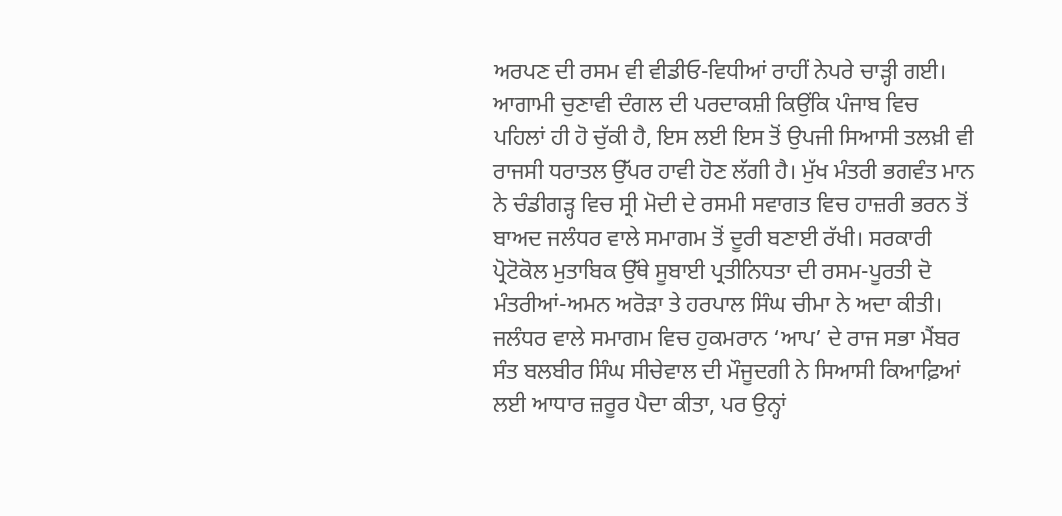ਅਰਪਣ ਦੀ ਰਸਮ ਵੀ ਵੀਡੀਓ-ਵਿਧੀਆਂ ਰਾਹੀਂ ਨੇਪਰੇ ਚਾੜ੍ਹੀ ਗਈ। ਆਗਾਮੀ ਚੁਣਾਵੀ ਦੰਗਲ ਦੀ ਪਰਦਾਕਸ਼ੀ ਕਿਉਂਕਿ ਪੰਜਾਬ ਵਿਚ ਪਹਿਲਾਂ ਹੀ ਹੋ ਚੁੱਕੀ ਹੈ, ਇਸ ਲਈ ਇਸ ਤੋਂ ਉਪਜੀ ਸਿਆਸੀ ਤਲਖ਼ੀ ਵੀ ਰਾਜਸੀ ਧਰਾਤਲ ਉੱਪਰ ਹਾਵੀ ਹੋਣ ਲੱਗੀ ਹੈ। ਮੁੱਖ ਮੰਤਰੀ ਭਗਵੰਤ ਮਾਨ ਨੇ ਚੰਡੀਗੜ੍ਹ ਵਿਚ ਸ੍ਰੀ ਮੋਦੀ ਦੇ ਰਸਮੀ ਸਵਾਗਤ ਵਿਚ ਹਾਜ਼ਰੀ ਭਰਨ ਤੋਂ ਬਾਅਦ ਜਲੰਧਰ ਵਾਲੇ ਸਮਾਗਮ ਤੋਂ ਦੂਰੀ ਬਣਾਈ ਰੱਖੀ। ਸਰਕਾਰੀ ਪ੍ਰੋਟੋਕੋਲ ਮੁਤਾਬਿਕ ਉੱਥੇ ਸੂਬਾਈ ਪ੍ਰਤੀਨਿਧਤਾ ਦੀ ਰਸਮ-ਪੂਰਤੀ ਦੋ ਮੰਤਰੀਆਂ-ਅਮਨ ਅਰੋੜਾ ਤੇ ਹਰਪਾਲ ਸਿੰਘ ਚੀਮਾ ਨੇ ਅਦਾ ਕੀਤੀ। ਜਲੰਧਰ ਵਾਲੇ ਸਮਾਗਮ ਵਿਚ ਹੁਕਮਰਾਨ ‘ਆਪ’ ਦੇ ਰਾਜ ਸਭਾ ਮੈਂਬਰ ਸੰਤ ਬਲਬੀਰ ਸਿੰਘ ਸੀਚੇਵਾਲ ਦੀ ਮੌਜੂਦਗੀ ਨੇ ਸਿਆਸੀ ਕਿਆਫ਼ਿਆਂ ਲਈ ਆਧਾਰ ਜ਼ਰੂਰ ਪੈਦਾ ਕੀਤਾ, ਪਰ ਉਨ੍ਹਾਂ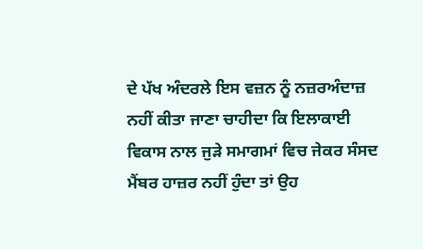ਦੇ ਪੱਖ ਅੰਦਰਲੇ ਇਸ ਵਜ਼ਨ ਨੂੰ ਨਜ਼ਰਅੰਦਾਜ਼ ਨਹੀਂ ਕੀਤਾ ਜਾਣਾ ਚਾਹੀਦਾ ਕਿ ਇਲਾਕਾਈ ਵਿਕਾਸ ਨਾਲ ਜੁੜੇ ਸਮਾਗਮਾਂ ਵਿਚ ਜੇਕਰ ਸੰਸਦ ਮੈਂਬਰ ਹਾਜ਼ਰ ਨਹੀਂ ਹੁੰਦਾ ਤਾਂ ਉਹ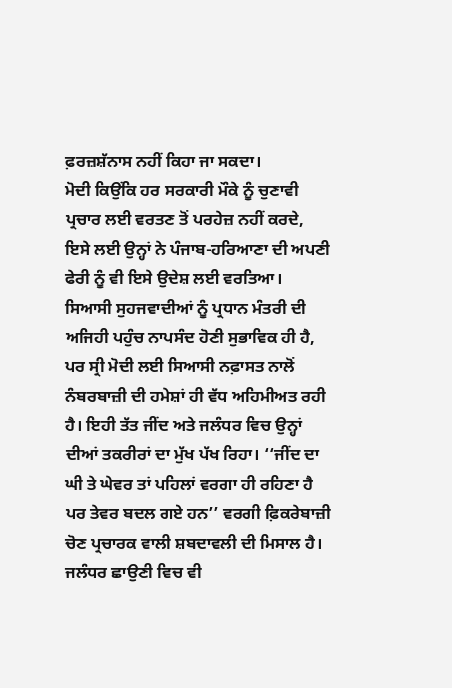ਫ਼ਰਜ਼ਸ਼ੱਨਾਸ ਨਹੀਂ ਕਿਹਾ ਜਾ ਸਕਦਾ।
ਮੋਦੀ ਕਿਉਂਕਿ ਹਰ ਸਰਕਾਰੀ ਮੌਕੇ ਨੂੰ ਚੁਣਾਵੀ ਪ੍ਰਚਾਰ ਲਈ ਵਰਤਣ ਤੋਂ ਪਰਹੇਜ਼ ਨਹੀਂ ਕਰਦੇ, ਇਸੇ ਲਈ ਉਨ੍ਹਾਂ ਨੇ ਪੰਜਾਬ-ਹਰਿਆਣਾ ਦੀ ਅਪਣੀ ਫੇਰੀ ਨੂੰ ਵੀ ਇਸੇ ਉਦੇਸ਼ ਲਈ ਵਰਤਿਆ। ਸਿਆਸੀ ਸੁਹਜਵਾਦੀਆਂ ਨੂੰ ਪ੍ਰਧਾਨ ਮੰਤਰੀ ਦੀ ਅਜਿਹੀ ਪਹੁੰਚ ਨਾਪਸੰਦ ਹੋਣੀ ਸੁਭਾਵਿਕ ਹੀ ਹੈ, ਪਰ ਸ੍ਰੀ ਮੋਦੀ ਲਈ ਸਿਆਸੀ ਨਫ਼ਾਸਤ ਨਾਲੋਂ ਨੰਬਰਬਾਜ਼ੀ ਦੀ ਹਮੇਸ਼ਾਂ ਹੀ ਵੱਧ ਅਹਿਮੀਅਤ ਰਹੀ ਹੈ। ਇਹੀ ਤੱਤ ਜੀਂਦ ਅਤੇ ਜਲੰਧਰ ਵਿਚ ਉਨ੍ਹਾਂ ਦੀਆਂ ਤਕਰੀਰਾਂ ਦਾ ਮੁੱਖ ਪੱਖ ਰਿਹਾ। ‘‘ਜੀਂਦ ਦਾ ਘੀ ਤੇ ਘੇਵਰ ਤਾਂ ਪਹਿਲਾਂ ਵਰਗਾ ਹੀ ਰਹਿਣਾ ਹੈ ਪਰ ਤੇਵਰ ਬਦਲ ਗਏ ਹਨ’’ ਵਰਗੀ ਫ਼ਿਕਰੇਬਾਜ਼ੀ ਚੋਣ ਪ੍ਰਚਾਰਕ ਵਾਲੀ ਸ਼ਬਦਾਵਲੀ ਦੀ ਮਿਸਾਲ ਹੈ। ਜਲੰਧਰ ਛਾਉਣੀ ਵਿਚ ਵੀ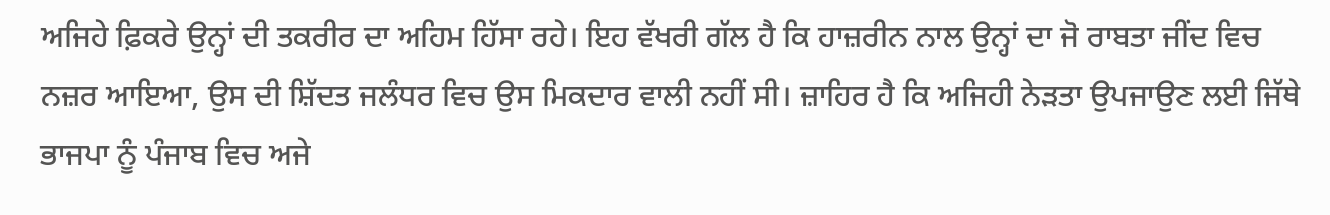ਅਜਿਹੇ ਫ਼ਿਕਰੇ ਉਨ੍ਹਾਂ ਦੀ ਤਕਰੀਰ ਦਾ ਅਹਿਮ ਹਿੱਸਾ ਰਹੇ। ਇਹ ਵੱਖਰੀ ਗੱਲ ਹੈ ਕਿ ਹਾਜ਼ਰੀਨ ਨਾਲ ਉਨ੍ਹਾਂ ਦਾ ਜੋ ਰਾਬਤਾ ਜੀਂਦ ਵਿਚ ਨਜ਼ਰ ਆਇਆ, ਉਸ ਦੀ ਸ਼ਿੱਦਤ ਜਲੰਧਰ ਵਿਚ ਉਸ ਮਿਕਦਾਰ ਵਾਲੀ ਨਹੀਂ ਸੀ। ਜ਼ਾਹਿਰ ਹੈ ਕਿ ਅਜਿਹੀ ਨੇੜਤਾ ਉਪਜਾਉਣ ਲਈ ਜਿੱਥੇ ਭਾਜਪਾ ਨੂੰ ਪੰਜਾਬ ਵਿਚ ਅਜੇ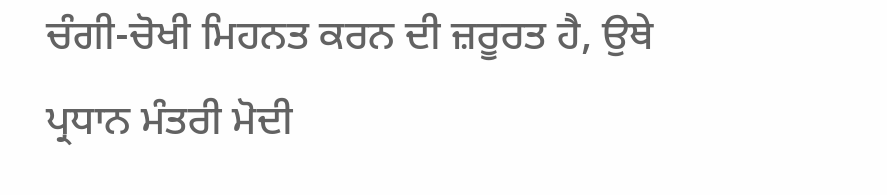ਚੰਗੀ-ਚੋਖੀ ਮਿਹਨਤ ਕਰਨ ਦੀ ਜ਼ਰੂਰਤ ਹੈ, ਉਥੇ ਪ੍ਰਧਾਨ ਮੰਤਰੀ ਮੋਦੀ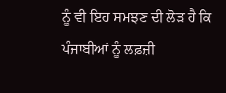ਨੂੰ ਵੀ ਇਹ ਸਮਝਣ ਦੀ ਲੋੜ ਹੈ ਕਿ ਪੰਜਾਬੀਆਂ ਨੂੰ ਲਫ਼ਜ਼ੀ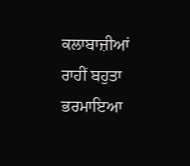ਕਲਾਬਾਜ਼ੀਆਂ ਰਾਹੀਂ ਬਹੁਤਾ ਭਰਮਾਇਆ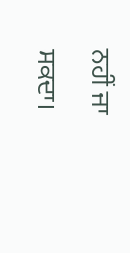ਨਹੀਂ ਜਾ ਸਕਦਾ।